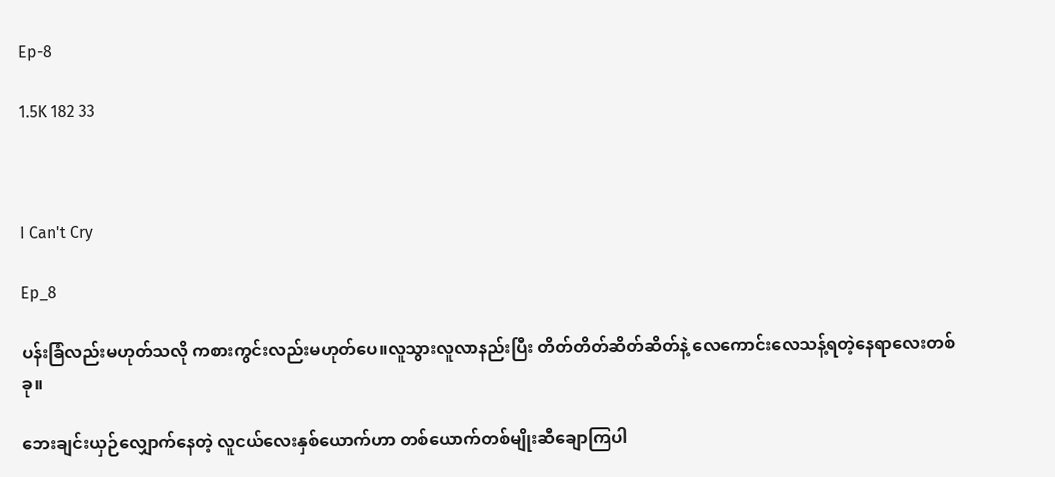Ep-8

1.5K 182 33



I Can't Cry

Ep_8

ပန်းခြံလည်းမဟုတ်သလို ကစားကွင်းလည်းမဟုတ်ပေ။လူသွားလူလာနည်းပြီး တိတ်တိတ်ဆိတ်ဆိတ်နဲ့ လေကောင်းလေသန့်ရတဲ့နေရာလေးတစ်ခု။

ဘေးချင်းယှဉ်လျှောက်နေတဲ့ လူငယ်လေးနှစ်ယောက်ဟာ တစ်ယောက်တစ်မျိုးဆီချောကြပါ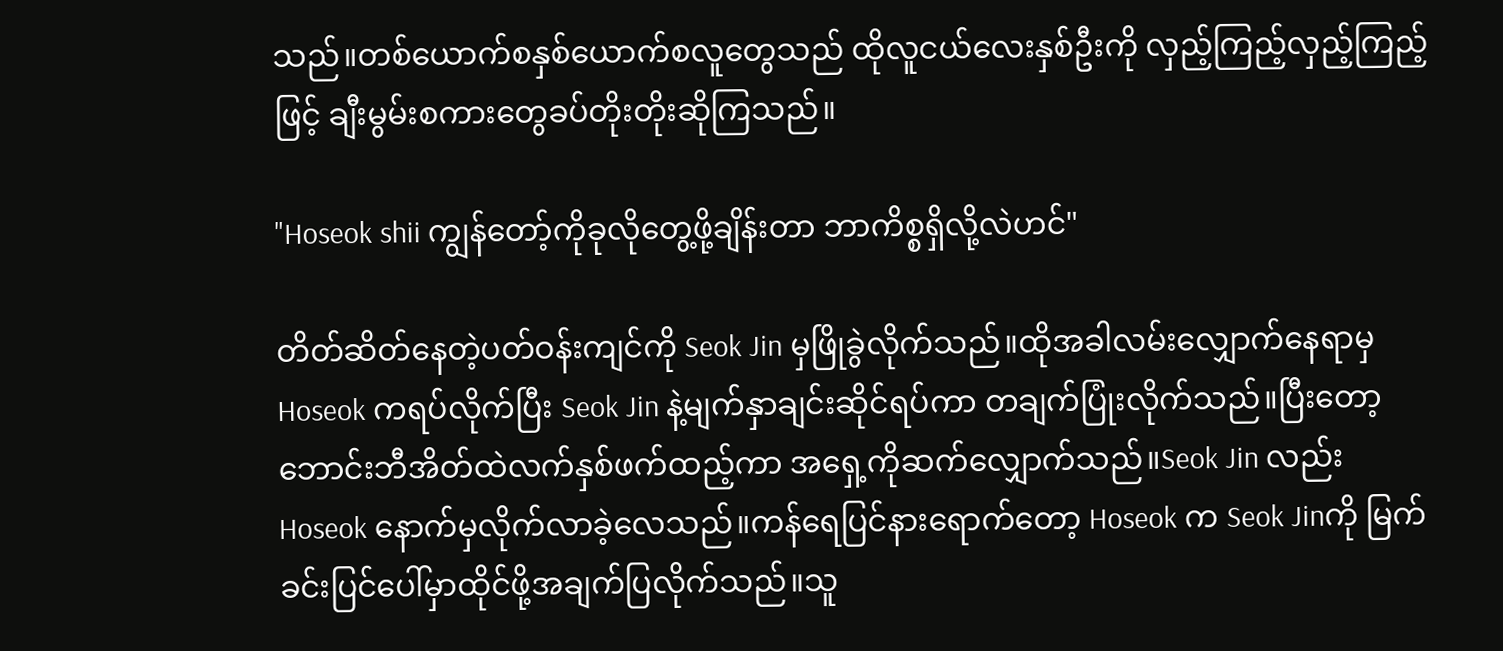သည်။တစ်ယောက်စနှစ်ယောက်စလူတွေသည် ထိုလူငယ်လေးနှစ်ဦးကို လှည့်ကြည့်လှည့်ကြည့်ဖြင့် ချီးမွမ်းစကားတွေခပ်တိုးတိုးဆိုကြသည်။

"Hoseok shii ကျွန်တော့်ကိုခုလိုတွေ့ဖို့ချိန်းတာ ဘာကိစ္စရှိလို့လဲဟင်"

တိတ်ဆိတ်နေတဲ့ပတ်ဝန်းကျင်ကို Seok Jin မှဖြိုခွဲလိုက်သည်။ထိုအခါလမ်းလျှောက်နေရာမှ Hoseok ကရပ်လိုက်ပြီး Seok Jin နဲ့မျက်နှာချင်းဆိုင်ရပ်ကာ တချက်ပြုံးလိုက်သည်။ပြီးတော့ ဘောင်းဘီအိတ်ထဲလက်နှစ်ဖက်ထည့်ကာ အရှေ့ကိုဆက်လျှောက်သည်။Seok Jin လည်း Hoseok နောက်မှလိုက်လာခဲ့လေသည်။ကန်ရေပြင်နားရောက်တော့ Hoseok က Seok Jinကို မြက်ခင်းပြင်ပေါ်မှာထိုင်ဖို့အချက်ပြလိုက်သည်။သူ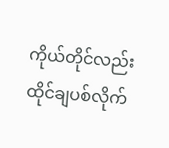ကိုယ်တိုင်လည်းထိုင်ချပစ်လိုက်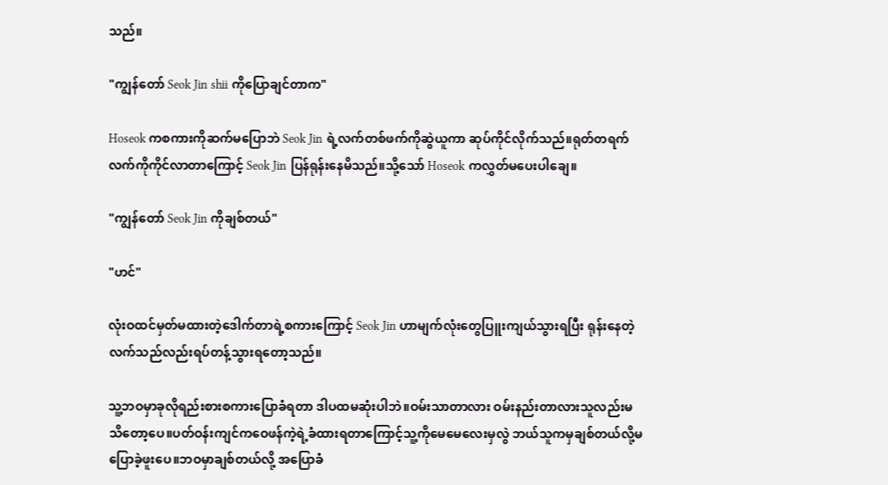သည်။

"ကျွန်တော် Seok Jin shii ကိုပြောချင်တာက"

Hoseok ကစကားကိုဆက်မပြောဘဲ Seok Jin ရဲ့လက်တစ်ဖက်ကိုဆွဲယူကာ ဆုပ်ကိုင်လိုက်သည်။ရုတ်တရက်လက်ကိုကိုင်လာတာကြောင့် Seok Jin ပြန်ရုန်းနေမိသည်။သို့သော် Hoseok ကလွှတ်မပေးပါချေ။

"ကျွန်တော် Seok Jin ကိုချစ်တယ်"

"ဟင်"

လုံးဝထင်မှတ်မထားတဲ့ဒေါက်တာရဲ့စကားကြောင့် Seok Jin ဟာမျက်လုံးတွေပြူးကျယ်သွားရပြီး ရုန်းနေတဲ့လက်သည်လည်းရပ်တန့်သွားရတော့သည်။

သူ့ဘဝမှာခုလိုရည်းစားစကားပြောခံရတာ ဒါပထမဆုံးပါဘဲ။ဝမ်းသာတာလား ဝမ်းနည်းတာလားသူလည်းမသိတော့ပေ။ပတ်ဝန်းကျင်ကဝေဖန်ကဲ့ရဲ့ခံထားရတာကြောင့်သူ့ကိုမေမေလေးမှလွဲ ဘယ်သူကမှချစ်တယ်လို့မပြောခဲ့ဖူးပေ။ဘဝမှာချစ်တယ်လို့ အပြောခံ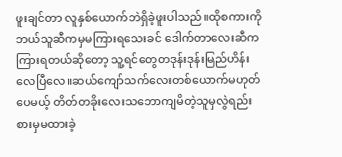ဖူးချင်တာ လူနှစ်ယောက်ဘဲရှိခဲ့ဖူးပါသည်။ထိုစကားကိုဘယ်သူဆီကမှမကြားရသေးခင် ဒေါက်တာလေးဆီကကြားရတယ်ဆိုတော့ သူ့ရင်တွေတဒုန်းဒုန်းမြည်ဟိန်းလေပြီလေ။ဆယ်ကျော်သက်လေးတစ်ယောက်မဟုတ်ပေမယ့် တိတ်တခိုးလေးသဘောကျမိတဲ့သူမှလွဲရည်းစားမှမထားခဲ့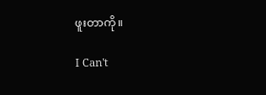ဖူးတာကို။

I Can't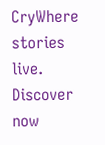CryWhere stories live. Discover now